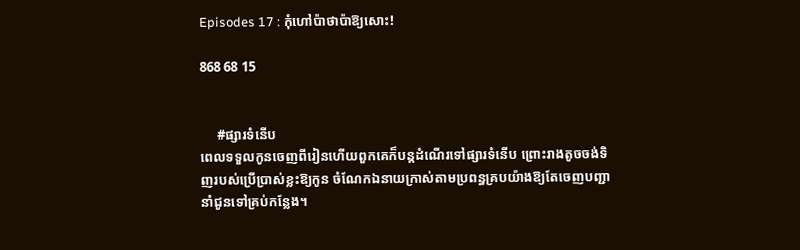Episodes 17 : កុំហៅប៉ាថាប៉ាឱ្យសោះ!

868 68 15


     #ផ្សារទំនើប
ពេលទទួលកូនចេញពីរៀនហើយពួកគេក៏បន្ដដំណើរទៅផ្សារទំនើប ព្រោះរាងតូចចង់ទិញរបស់ប្រើប្រាស់ខ្លះឱ្យកូន ចំណែកឯនាយក្រាស់តាមប្រពន្ធគ្របយ៉ាងឱ្យតែចេញបញ្ជានាំជូនទៅគ្រប់កន្លែង។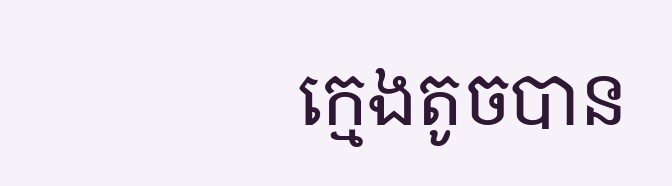ក្មេងតូចបាន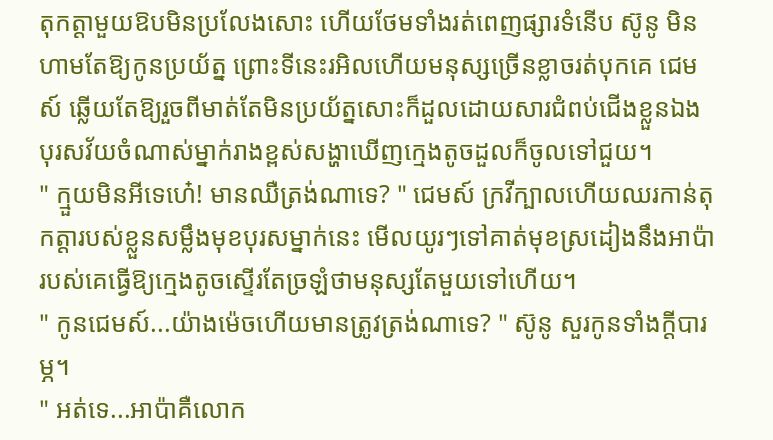តុកត្តាមួយឱបមិនប្រលែងសោះ ហើយថែមទាំងរត់ពេញផ្សារទំនើប ស៊ូនូ មិនហាមតែឱ្យកូនប្រយ័ត្ន ព្រោះទីនេះរអិលហើយមនុស្សច្រើនខ្លាចរត់បុកគេ ជេមស៍ ឆ្លើយតែឱ្យរួចពីមាត់តែមិនប្រយ័ត្នសោះក៏ដួលដោយសារជំពប់ជើងខ្លួនឯង បុរសវ័យចំណាស់ម្នាក់រាងខ្ពស់សង្ហាឃើញក្មេងតូចដួលក៏ចូលទៅជួយ។
" ក្មួយមិនអីទេហេ៎! មានឈឺត្រង់ណាទេ? " ជេមស៍ ក្រវីក្បាលហើយឈរកាន់តុកត្តារបស់ខ្លួនសម្លឹងមុខបុរសម្នាក់នេះ មើលយូរៗទៅគាត់មុខស្រដៀងនឹងអាប៉ារបស់គេធ្វើឱ្យក្មេងតូចស្ទើរតែច្រឡំថាមនុស្សតែមួយទៅហើយ។
" កូនជេមស៍...យ៉ាងម៉េចហើយមានត្រូវត្រង់ណាទេ? " ស៊ូនូ សួរកូនទាំងក្ដីបារម្ភ។
" អត់ទេ...អាប៉ាគឺលោក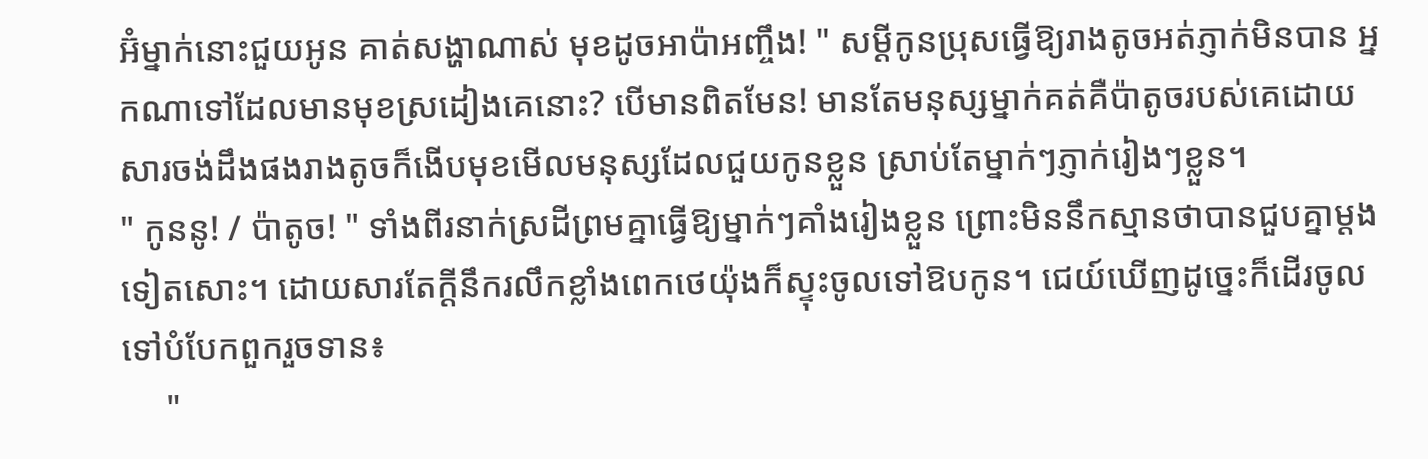អ៊ំម្នាក់នោះជួយអូន គាត់សង្ហាណាស់ មុខដូចអាប៉ាអញ្ចឹង! " សម្ដីកូនប្រុសធ្វើឱ្យរាងតូចអត់ភ្ញាក់មិនបាន អ្នកណាទៅដែលមានមុខស្រដៀងគេនោះ? បើមានពិតមែន! មានតែមនុស្សម្នាក់គត់គឺប៉ាតូចរបស់គេដោយសារចង់ដឹងផងរាងតូចក៏ងើបមុខមើលមនុស្សដែលជួយកូនខ្លួន ស្រាប់តែម្នាក់ៗភ្ញាក់រៀងៗខ្លួន។
" កូននូ! / ប៉ាតូច! " ទាំងពីរនាក់ស្រដីព្រមគ្នាធ្វើឱ្យម្នាក់ៗគាំងរៀងខ្លួន ព្រោះមិននឹកស្មានថាបានជួបគ្នាម្ដងទៀតសោះ។ ដោយសារតែក្ដីនឹករលឹកខ្លាំងពេកថេយ៉ុងក៏ស្ទុះចូលទៅឱបកូន។ ជេយ៍ឃើញដូច្នេះក៏ដើរចូលទៅបំបែកពួករួចទាន៖
     "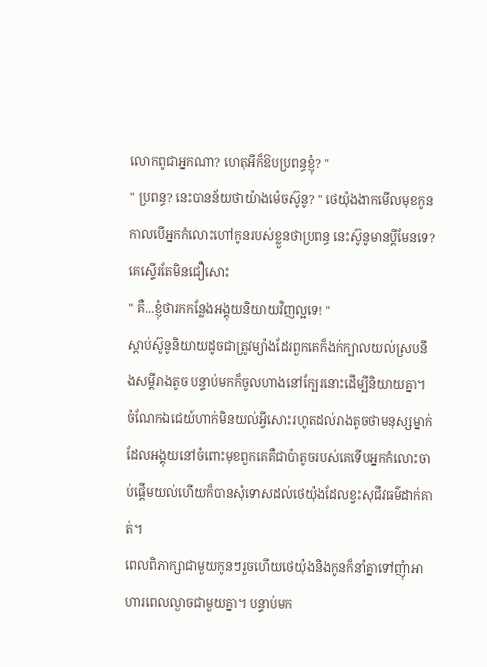លោកពូជាអ្នកណា? ហេតុអីក៏ឱបប្រពន្ធខ្ញុំ? "
" ប្រពន្ធ? នេះបានន័យថាយ៉ាងម៉េចស៊ូនូ? " ថេយ៉ុងងាកមើលមុខកូនកាលបើអ្នកកំលោះហៅកូនរបស់ខ្លួនថាប្រពន្ធ នេះស៊ូនូមានប្ដីមែនទេ? គេស្ទើរតែមិនជឿសោះ
" គឺ...ខ្ញុំថារកកន្លែងអង្គុយនិយាយវិញល្អទេ! "
ស្ដាប់ស៊ូនូនិយាយដូចជាត្រូវម្យ៉ាងដែរពួកគេក៏ងក់ក្បាលយល់ស្របនឹងសម្ដីរាងតូច បន្ទាប់មកក៏ចូលហាងនៅក្បែរនោះដើម្បីនិយាយគ្នា។ ចំណែកឯជេយ៍ហាក់មិនយល់អ្វីសោះរហូតដល់រាងតូចថាមនុស្សម្នាក់ដែលអង្គុយនៅចំពោះមុខពួកគេគឺជាប៉ាតូចរបស់គេទើបអ្នកកំលោះចាប់ផ្ដើមយល់ហើយក៏បានសុំទោសដល់ថេយ៉ុងដែលខ្វះសុជីវធម៌ដាក់គាត់។
ពេលពិភាក្សាជាមួយកូនៗរួចហើយថេយ៉ុងនិងកូនក៏នាំគ្នាទៅញុំាអាហារពេលល្ងាចជាមួយគ្នា។ បន្ទាប់មក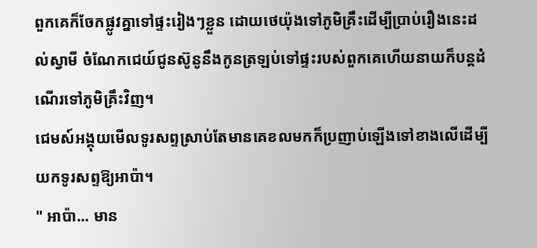ពួកគេក៏ចែកផ្លូវគ្នាទៅផ្ទះរៀងៗខ្លួន ដោយថេយ៉ុងទៅភូមិគ្រឹះដើម្បីប្រាប់រឿងនេះដល់ស្វាមី ចំណែកជេយ៍ជូនស៊ូនូនឹងកូនត្រឡប់ទៅផ្ទះរបស់ពួកគេហើយនាយក៏បន្ដដំណើរទៅភូមិគ្រឹះវិញ។
ជេមស៍អង្គុយមើលទូរសព្ទស្រាប់តែមានគេខលមកក៏ប្រញាប់ឡើងទៅខាងលើដើម្បីយកទូរសព្ទឱ្យអាប៉ា។
" អាប៉ា... មាន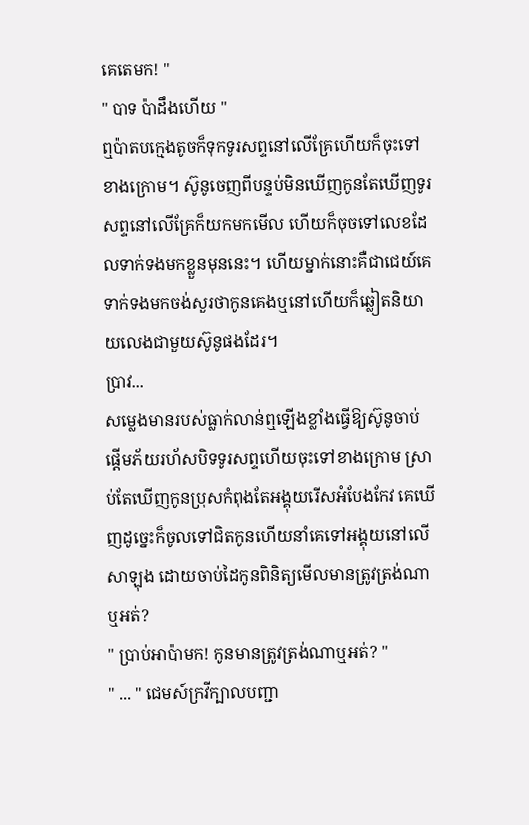គេតេមក! "
" បាទ ប៉ាដឹងហើយ "
ឮប៉ាតបក្មេងតូចក៏ទុកទូរសព្ទនៅលើគ្រែហើយក៏ចុះទៅខាងក្រោម។ ស៊ូនូចេញពីបន្ទប់មិនឃើញកូនតែឃើញទូរសព្ទនៅលើគ្រែក៏យកមកមើល ហើយក៏ចុចទៅលេខដែលទាក់ទងមកខ្លួនមុននេះ។ ហើយម្នាក់នោះគឺជាជេយ៍គេទាក់ទងមកចង់សួរថាកូនគេងឬនៅហើយក៏ឆ្លៀតនិយាយលេងជាមួយស៊ូនូផងដែរ។
ប្រាវ...
សម្លេងមានរបស់ធ្លាក់លាន់ឮឡើងខ្លាំងធ្វើឱ្យស៊ូនូចាប់ផ្ដើមភ័យរហ័សបិទទូរសព្ទហើយចុះទៅខាងក្រោម ស្រាប់តែឃើញកូនប្រុសកំពុងតែអង្គុយរើសអំបែងកែវ គេឃើញដូច្នេះក៏ចូលទៅជិតកូនហើយនាំគេទៅអង្គុយនៅលើសាឡុង ដោយចាប់ដៃកូនពិនិត្យមើលមានត្រូវត្រង់ណាឬអត់?
" ប្រាប់អាប៉ាមក! កូនមានត្រូវត្រង់ណាឬអត់? "
" ... " ជេមស៍ក្រវីក្បាលបញ្ជា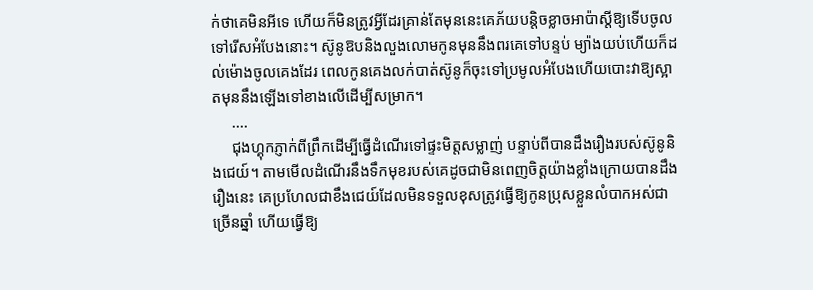ក់ថាគេមិនអីទេ ហើយក៏មិនត្រូវអ្វីដែរគ្រាន់តែមុននេះគេភ័យបន្ដិចខ្លាចអាប៉ាស្ដីឱ្យទើបចូលទៅរើសអំបែងនោះ។ ស៊ូនូឱបនិងលួងលោមកូនមុននឹងពរគេទៅបន្ទប់ ម្យ៉ាងយប់ហើយក៏ដល់ម៉ោងចូលគេងដែរ ពេលកូនគេងលក់បាត់ស៊ូនូក៏ចុះទៅប្រមូលអំបែងហើយបោះវាឱ្យស្អាតមុននឹងឡើងទៅខាងលើដើម្បីសម្រាក។
     ....
     ជុងហ្គុកភ្ញាក់ពីព្រឹកដើម្បីធ្វើដំណើរទៅផ្ទះមិត្តសម្លាញ់ បន្ទាប់ពីបានដឹងរឿងរបស់ស៊ូនូនិងជេយ៍។ តាមមើលដំណើរនឹងទឹកមុខរបស់គេដូចជាមិនពេញចិត្តយ៉ាងខ្លាំងក្រោយបានដឹងរឿងនេះ គេប្រហែលជាខឹងជេយ៍ដែលមិនទទួលខុសត្រូវធ្វើឱ្យកូនប្រុសខ្លួនលំបាកអស់ជាច្រើនឆ្នាំ ហើយធ្វើឱ្យ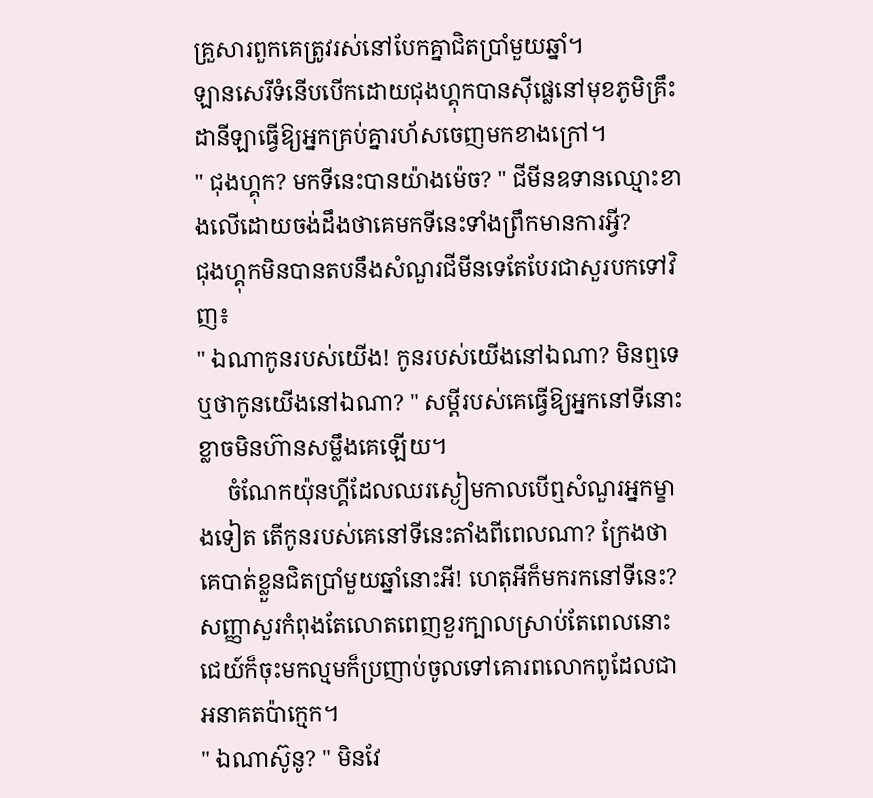គ្រួសារពួកគេត្រូវរស់នៅបែកគ្នាជិតប្រាំមួយឆ្នាំ។
ឡានសេរីទំនើបបើកដោយជុងហ្គុកបានស៊ីផ្លេនៅមុខភូមិគ្រឹះដានីឡាធ្វើឱ្យអ្នកគ្រប់គ្នារហ័សចេញមកខាងក្រៅ។
" ជុងហ្គុក? មកទីនេះបានយ៉ាងម៉េច? " ជីមីនឧទានឈ្មោះខាងលើដោយចង់ដឹងថាគេមកទីនេះទាំងព្រឹកមានការអ្វី?
ជុងហ្គុកមិនបានតបនឹងសំណួរជីមីនទេតែបែរជាសួរបកទៅវិញ៖
" ឯណាកូនរបស់យើង! កូនរបស់យើងនៅឯណា? មិនឮទេឬថាកូនយើងនៅឯណា? " សម្ដីរបស់គេធ្វើឱ្យអ្នកនៅទីនោះខ្លាចមិនហ៊ានសម្លឹងគេឡើយ។
     ចំណែកយ៉ុនហ្គីដែលឈរស្ងៀមកាលបើឮសំណួរអ្នកម្ខាងទៀត តើកូនរបស់គេនៅទីនេះតាំងពីពេលណា? ក្រែងថាគេបាត់ខ្លួនជិតប្រាំមួយឆ្នាំនោះអី! ហេតុអីក៏មករកនៅទីនេះ?
សញ្ញាសួរកំពុងតែលោតពេញខួរក្បាលស្រាប់តែពេលនោះជេយ៍ក៏ចុះមកល្មមក៏ប្រញាប់ចូលទៅគោរពលោកពូដែលជាអនាគតប៉ាក្មេក។
" ឯណាស៊ូនូ? " មិនវែ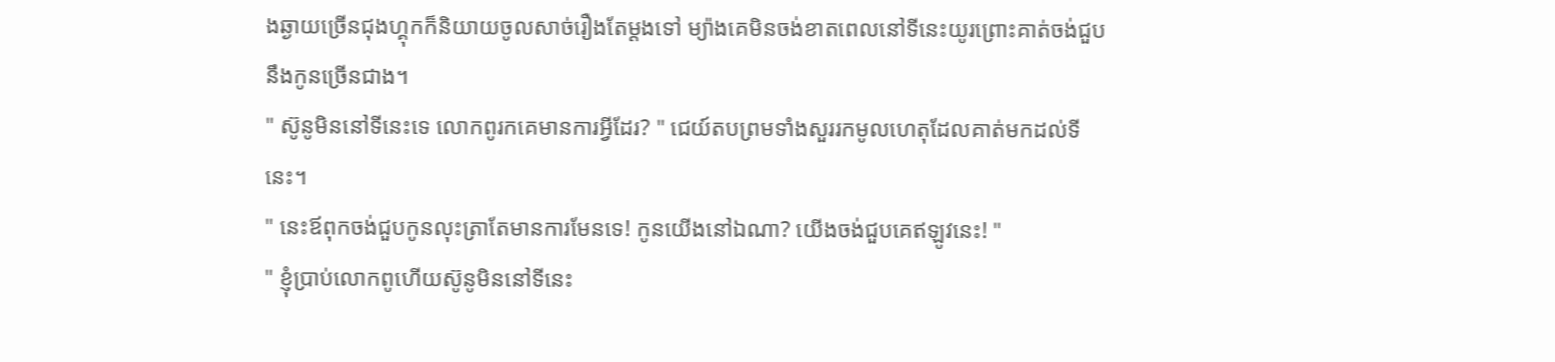ងឆ្ងាយច្រើនជុងហ្គុកក៏និយាយចូលសាច់រឿងតែម្ដងទៅ ម្យ៉ាងគេមិនចង់ខាតពេលនៅទីនេះយូរព្រោះគាត់ចង់ជួបនឹងកូនច្រើនជាង។
" ស៊ូនូមិននៅទីនេះទេ លោកពូរកគេមានការអ្វីដែរ? " ជេយ៍តបព្រមទាំងសួររកមូលហេតុដែលគាត់មកដល់ទីនេះ។
" នេះឪពុកចង់ជួបកូនលុះត្រាតែមានការមែនទេ! កូនយើងនៅឯណា? យើងចង់ជួបគេឥឡូវនេះ! "
" ខ្ញុំប្រាប់លោកពូហើយស៊ូនូមិននៅទីនេះ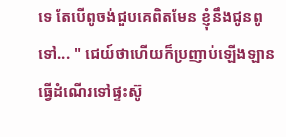ទេ តែបើពូចង់ជួបគេពិតមែន ខ្ញុំនឹងជូនពូទៅ... " ជេយ៍ថាហើយក៏ប្រញាប់ឡើងឡានធ្វើដំណើរទៅផ្ទះស៊ូ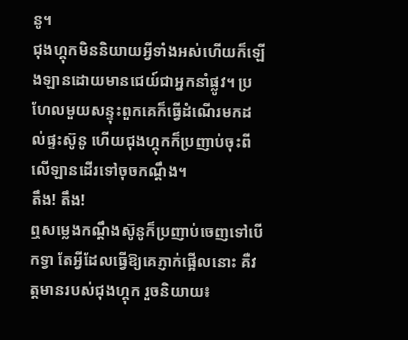នូ។
ជុងហ្គុកមិននិយាយអ្វីទាំងអស់ហើយក៏ឡើងឡានដោយមានជេយ៍ជាអ្នកនាំផ្លូវ។ ប្រហែលមួយសន្ទុះពួកគេក៏ធ្វើដំណើរមកដល់ផ្ទះស៊ូនូ ហើយជុងហ្គុកក៏ប្រញាប់ចុះពីលើឡានដើរទៅចុចកណ្ដឹង។
តឹង! តឹង!
ឮសម្លេងកណ្ដឹងស៊ូនូក៏ប្រញាប់ចេញទៅបើកទ្វា តែអ្វីដែលធ្វើឱ្យគេភ្ញាក់ផ្អើលនោះ គឺវត្តមានរបស់ជុងហ្គុក រួចនិយាយ៖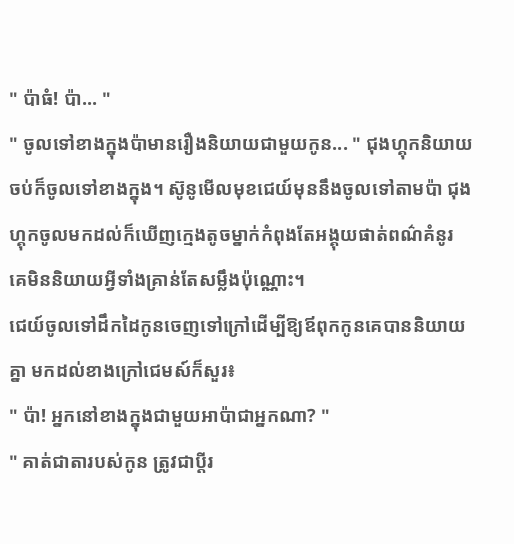" ប៉ាធំ! ប៉ា... "
" ចូលទៅខាងក្នុងប៉ាមានរឿងនិយាយជាមួយកូន... " ជុងហ្គុកនិយាយចប់ក៏ចូលទៅខាងក្នុង។ ស៊ូនូមើលមុខជេយ៍មុននឹងចូលទៅតាមប៉ា ជុងហ្គុកចូលមកដល់ក៏ឃើញក្មេងតូចម្នាក់កំពុងតែអង្គុយផាត់ពណ៌គំនូរ គេមិននិយាយអ្វីទាំងគ្រាន់តែសម្លឹងប៉ុណ្ណោះ។
ជេយ៍ចូលទៅដឹកដៃកូនចេញទៅក្រៅដើម្បីឱ្យឪពុកកូនគេបាននិយាយគ្នា មកដល់ខាងក្រៅជេមស៍ក៏សួរ៖
" ប៉ា! អ្នកនៅខាងក្នុងជាមួយអាប៉ាជាអ្នកណា? "
" គាត់ជាតារបស់កូន ត្រូវជាប្ដីរ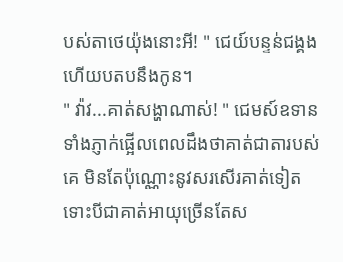បស់តាថេយ៉ុងនោះអី! " ជេយ៍បន្ទន់ជង្គងហើយបតបនឹងកូន។
" វ៉ាវ...គាត់សង្ហាណាស់! " ជេមស៍ឧទានទាំងភ្ញាក់ផ្អើលពេលដឹងថាគាត់ជាតារបស់គេ មិនតែប៉ុណ្ណោះនូវសរសើរគាត់ទៀត ទោះបីជាគាត់អាយុច្រើនតែស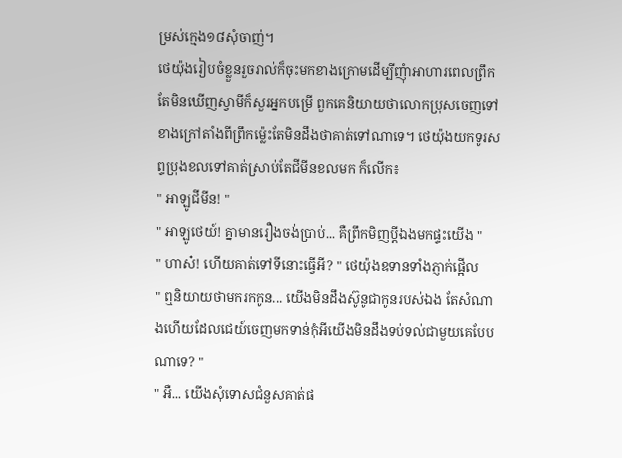ម្រស់ក្មេង១៨សុំចាញ់។
ថេយ៉ុងរៀបចំខ្លួនរួចរាល់ក៏ចុះមកខាងក្រោមដើម្បីញុំាអាហារពេលព្រឹក តែមិនឃើញស្វាមីក៏សួរអ្នកបម្រើ ពួកគេនិយាយថាលោកប្រុសចេញទៅខាងក្រៅតាំងពីព្រឹកម្ល៉េះតែមិនដឹងថាគាត់ទៅណាទេ។ ថេយ៉ុងយកទូរសព្ទប្រុងខលទៅគាត់ស្រាប់តែជីមីនខលមក ក៏លើក៖
" អាឡូជីមីន! "
" អាឡូថេយ៍! គ្នាមានរឿងចង់ប្រាប់... គឺព្រឹកមិញប្ដីឯងមកផ្ទះយើង "
" ហាស៎! ហើយគាត់ទៅទីនោះធ្វើអី? " ថេយ៉ុងឧទានទាំងភ្ញាក់ផ្អើល
" ឮនិយាយថាមករកកូន... យើងមិនដឹងស៊ូនូជាកូនរបស់ឯង តែសំណាងហើយដែលជេយ៍ចេញមកទាន់កុំអីយើងមិនដឹងទប់ទល់ជាមួយគេបែបណាទេ? "
" អឺ... យើងសុំទោសជំនួសគាត់ផ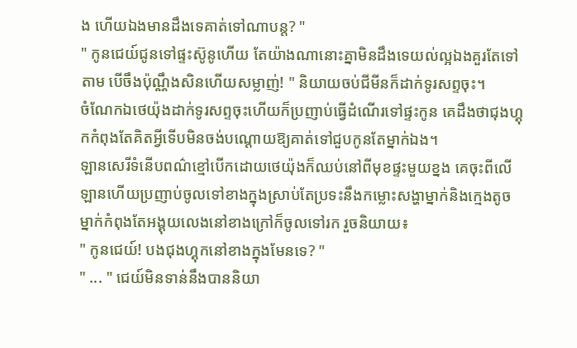ង ហើយឯងមានដឹងទេគាត់ទៅណាបន្ដ? "
" កូនជេយ៍ជូនទៅផ្ទះស៊ូនូហើយ តែយ៉ាងណានោះគ្នាមិនដឹងទេយល់ល្អឯងគួរតែទៅតាម បើចឹងប៉ុណ្ណឹងសិនហើយសម្លាញ់! " និយាយចប់ជីមីនក៏ដាក់ទូរសព្ទចុះ។
ចំណែកឯថេយ៉ុងដាក់ទូរសព្ទចុះហើយក៏ប្រញាប់ធ្វើដំណើរទៅផ្ទះកូន គេដឹងថាជុងហ្គុកកំពុងតែគិតអ្វីទើបមិនចង់បណ្ដោយឱ្យគាត់ទៅជួបកូនតែម្នាក់ឯង។
ឡានសេរីទំនើបពណ៌ខ្មៅបើកដោយថេយ៉ុងក៏ឈប់នៅពីមុខផ្ទះមួយខ្នង គេចុះពីលើឡានហើយប្រញាប់ចូលទៅខាងក្នុងស្រាប់តែប្រទះនឹងកម្លោះសង្ហាម្នាក់និងក្មេងតូចម្នាក់កំពុងតែអង្គុយលេងនៅខាងក្រៅក៏ចូលទៅរក រួចនិយាយ៖
" កូនជេយ៍! បងជុងហ្គុកនៅខាងក្នុងមែនទេ? "
" ... " ជេយ៍មិនទាន់នឹងបាននិយា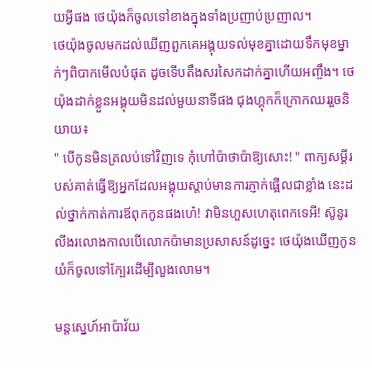យអ្វីផង ថេយ៉ុងក៏ចូលទៅខាងក្នុងទាំងប្រញាប់ប្រញាល។
ថេយ៉ុងចូលមកដល់ឃើញពួកគេអង្គុយទល់មុខគ្នាដោយទឹកមុខម្នាក់ៗពិបាកមើលបំផុត ដូចទើបតឹងសរសៃកដាក់គ្នាហើយអញ្ចឹង។ ថេយ៉ុងដាក់ខ្លួនអង្គុយមិនដល់មួយនាទីផង ជុងហ្គុកក៏ក្រោកឈររួចនិយាយ៖
" បើកូនមិនត្រលប់ទៅវិញទេ កុំហៅប៉ាថាប៉ាឱ្យសោះ! " ពាក្យសម្ដីរបស់គាត់ធ្វើឱ្យអ្នកដែលអង្គុយស្ដាប់មានការភ្ញាក់ផ្អើលជាខ្លាំង នេះដល់ថ្នាក់កាត់ការឪពុកកូនផងហេ៎! វាមិនហួសហេតុពេកទេអី! ស៊ូនូរលីងរលោងកាលបើលោកប៉ាមានប្រសាសន៍ដូច្នេះ ថេយ៉ុងឃើញកូនយំក៏ចូលទៅក្បែរដើម្បីលួងលោម។

មន្ដស្នេហ៍អាប៉ាវ័យ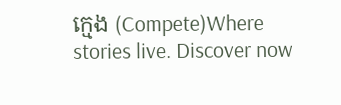ក្មេង (Compete)Where stories live. Discover now